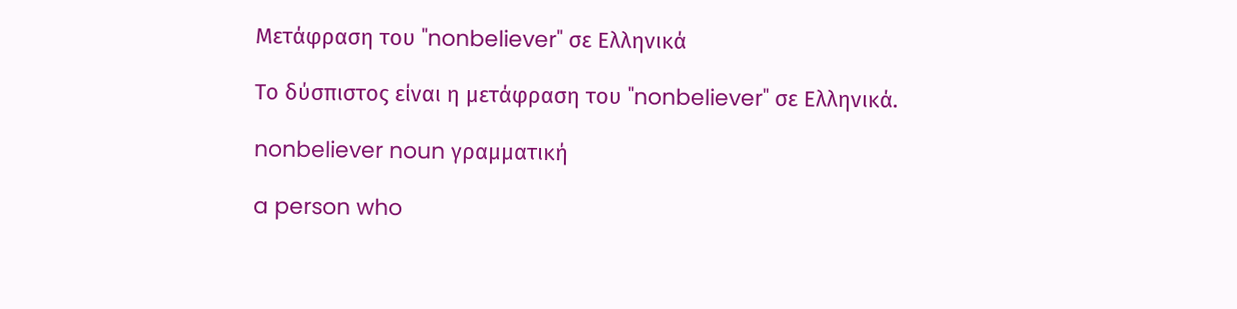Μετάφραση του "nonbeliever" σε Ελληνικά

Το δύσπιστος είναι η μετάφραση του "nonbeliever" σε Ελληνικά.

nonbeliever noun γραμματική

a person who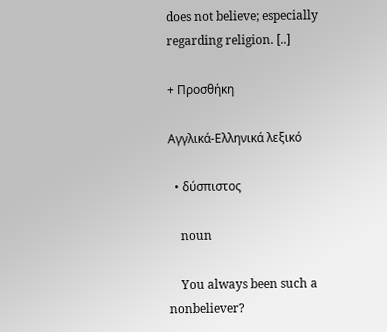does not believe; especially regarding religion. [..]

+ Προσθήκη

Αγγλικά-Ελληνικά λεξικό

  • δύσπιστος

    noun

    You always been such a nonbeliever?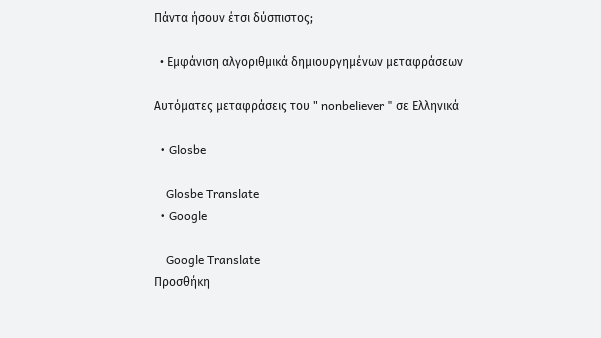Πάντα ήσουν έτσι δύσπιστος;

  • Εμφάνιση αλγοριθμικά δημιουργημένων μεταφράσεων

Αυτόματες μεταφράσεις του " nonbeliever " σε Ελληνικά

  • Glosbe

    Glosbe Translate
  • Google

    Google Translate
Προσθήκη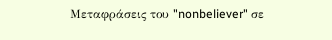Μεταφράσεις του "nonbeliever" σε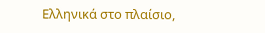Ελληνικά στο πλαίσιο,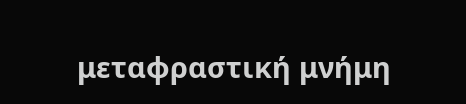μεταφραστική μνήμη